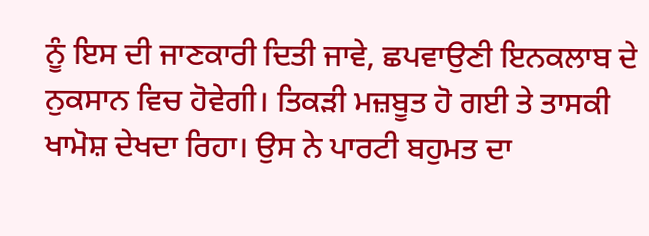ਨੂੰ ਇਸ ਦੀ ਜਾਣਕਾਰੀ ਦਿਤੀ ਜਾਵੇ, ਛਪਵਾਉਣੀ ਇਨਕਲਾਬ ਦੇ ਨੁਕਸਾਨ ਵਿਚ ਹੋਵੇਗੀ। ਤਿਕੜੀ ਮਜ਼ਬੂਤ ਹੋ ਗਈ ਤੇ ਤਾਸਕੀ ਖਾਮੋਸ਼ ਦੇਖਦਾ ਰਿਹਾ। ਉਸ ਨੇ ਪਾਰਟੀ ਬਹੁਮਤ ਦਾ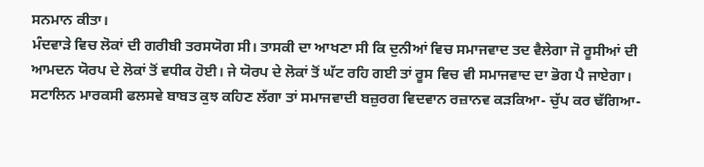ਸਨਮਾਨ ਕੀਤਾ।
ਮੰਦਵਾੜੇ ਵਿਚ ਲੋਕਾਂ ਦੀ ਗਰੀਬੀ ਤਰਸਯੋਗ ਸੀ। ਤਾਸਕੀ ਦਾ ਆਖਣਾ ਸੀ ਕਿ ਦੁਨੀਆਂ ਵਿਚ ਸਮਾਜਵਾਦ ਤਦ ਵੈਲੇਗਾ ਜੋ ਰੂਸੀਆਂ ਦੀ ਆਮਦਨ ਯੋਰਪ ਦੇ ਲੋਕਾਂ ਤੋਂ ਵਧੀਕ ਹੋਈ। ਜੇ ਯੋਰਪ ਦੇ ਲੋਕਾਂ ਤੋਂ ਘੱਟ ਰਹਿ ਗਈ ਤਾਂ ਰੂਸ ਵਿਚ ਵੀ ਸਮਾਜਵਾਦ ਦਾ ਭੋਗ ਪੈ ਜਾਏਗਾ। ਸਟਾਲਿਨ ਮਾਰਕਸੀ ਫਲਸਵੇ ਬਾਬਤ ਕੁਝ ਕਹਿਣ ਲੱਗਾ ਤਾਂ ਸਮਾਜਵਾਦੀ ਬਜ਼ੁਰਗ ਵਿਦਵਾਨ ਰਜ਼ਾਨਵ ਕੜਕਿਆ- ਚੁੱਪ ਕਰ ਢੱਗਿਆ-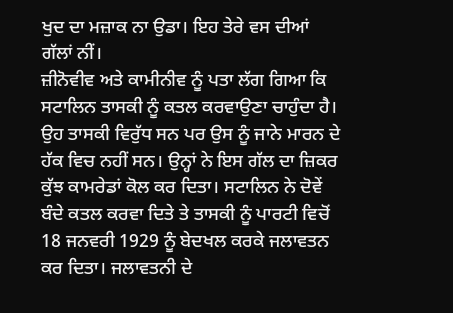ਖੁਦ ਦਾ ਮਜ਼ਾਕ ਨਾ ਉਡਾ। ਇਹ ਤੇਰੇ ਵਸ ਦੀਆਂ ਗੱਲਾਂ ਨੀਂ।
ਜ਼ੀਨੋਵੀਵ ਅਤੇ ਕਾਮੀਨੀਵ ਨੂੰ ਪਤਾ ਲੱਗ ਗਿਆ ਕਿ ਸਟਾਲਿਨ ਤਾਸਕੀ ਨੂੰ ਕਤਲ ਕਰਵਾਉਣਾ ਚਾਹੁੰਦਾ ਹੈ। ਉਹ ਤਾਸਕੀ ਵਿਰੁੱਧ ਸਨ ਪਰ ਉਸ ਨੂੰ ਜਾਨੇ ਮਾਰਨ ਦੇ ਹੱਕ ਵਿਚ ਨਹੀਂ ਸਨ। ਉਨ੍ਹਾਂ ਨੇ ਇਸ ਗੱਲ ਦਾ ਜ਼ਿਕਰ ਕੁੱਝ ਕਾਮਰੇਡਾਂ ਕੋਲ ਕਰ ਦਿਤਾ। ਸਟਾਲਿਨ ਨੇ ਦੋਵੇਂ ਬੰਦੇ ਕਤਲ ਕਰਵਾ ਦਿਤੇ ਤੇ ਤਾਸਕੀ ਨੂੰ ਪਾਰਟੀ ਵਿਚੋਂ 18 ਜਨਵਰੀ 1929 ਨੂੰ ਬੇਦਖਲ ਕਰਕੇ ਜਲਾਵਤਨ ਕਰ ਦਿਤਾ। ਜਲਾਵਤਨੀ ਦੇ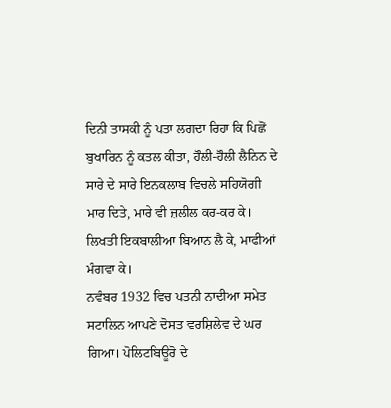ਦਿਨੀ ਤਾਸਕੀ ਨੂੰ ਪਤਾ ਲਗਦਾ ਰਿਹਾ ਕਿ ਪਿਛੋਂ ਬੁਖਾਰਿਨ ਨੂੰ ਕਤਲ ਕੀਤਾ, ਹੌਲੀ-ਹੌਲੀ ਲੈਨਿਨ ਦੇ ਸਾਰੇ ਦੇ ਸਾਰੇ ਇਨਕਲਾਬ ਵਿਚਲੇ ਸਹਿਯੋਗੀ ਮਾਰ ਦਿਤੇ, ਮਾਰੇ ਵੀ ਜ਼ਲੀਲ ਕਰ-ਕਰ ਕੇ। ਲਿਖਤੀ ਇਕਬਾਲੀਆ ਬਿਆਨ ਲੈ ਕੇ, ਮਾਫੀਆਂ ਮੰਗਵਾ ਕੇ।
ਨਵੰਬਰ 1932 ਵਿਚ ਪਤਨੀ ਨਾਦੀਆ ਸਮੇਤ ਸਟਾਲਿਨ ਆਪਣੇ ਦੋਸਤ ਵਰਸ਼ਿਲੇਵ ਦੇ ਘਰ ਗਿਆ। ਪੋਲਿਟਬਿਊਰੋ ਦੇ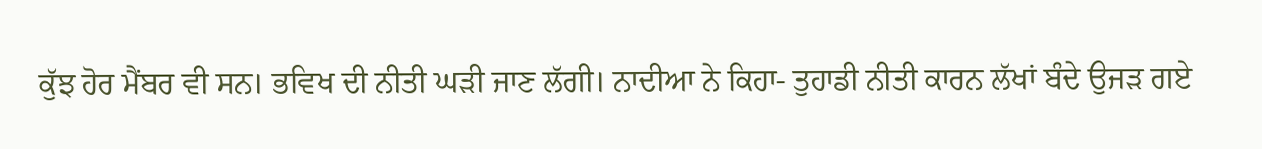ਕੁੱਝ ਹੋਰ ਮੈਂਬਰ ਵੀ ਸਨ। ਭਵਿਖ ਦੀ ਨੀਤੀ ਘੜੀ ਜਾਣ ਲੱਗੀ। ਨਾਦੀਆ ਨੇ ਕਿਹਾ- ਤੁਹਾਡੀ ਨੀਤੀ ਕਾਰਨ ਲੱਖਾਂ ਬੰਦੇ ਉਜੜ ਗਏ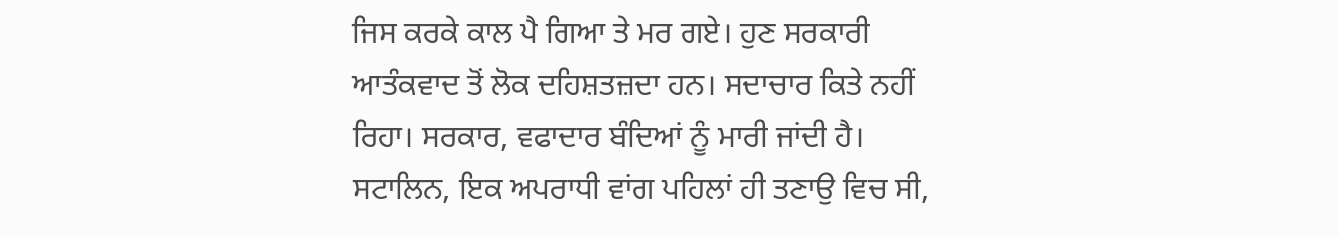ਜਿਸ ਕਰਕੇ ਕਾਲ ਪੈ ਗਿਆ ਤੇ ਮਰ ਗਏ। ਹੁਣ ਸਰਕਾਰੀ ਆਤੰਕਵਾਦ ਤੋਂ ਲੋਕ ਦਹਿਸ਼ਤਜ਼ਦਾ ਹਨ। ਸਦਾਚਾਰ ਕਿਤੇ ਨਹੀਂ ਰਿਹਾ। ਸਰਕਾਰ, ਵਫਾਦਾਰ ਬੰਦਿਆਂ ਨੂੰ ਮਾਰੀ ਜਾਂਦੀ ਹੈ।
ਸਟਾਲਿਨ, ਇਕ ਅਪਰਾਧੀ ਵਾਂਗ ਪਹਿਲਾਂ ਹੀ ਤਣਾਉ ਵਿਚ ਸੀ,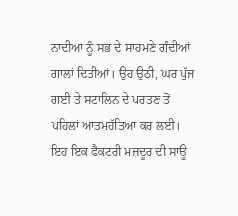ਨਾਦੀਆ ਨੂੰ ਸਭ ਦੇ ਸਾਹਮਣੇ ਗੰਦੀਆਂ ਗਾਲਾਂ ਦਿਤੀਆਂ। ਉਹ ਉਠੀ, ਘਰ ਪੁੱਜ ਗਈ ਤੇ ਸਟਾਲਿਨ ਦੇ ਪਰਤਣ ਤੋਂ ਪਹਿਲਾਂ ਆਤਮਹੱਤਿਆ ਕਰ ਲਈ। ਇਹ ਇਕ ਫੈਕਟਰੀ ਮਜ਼ਦੂਰ ਦੀ ਸਾਊ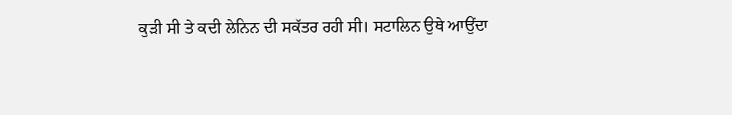ਕੁੜੀ ਸੀ ਤੇ ਕਦੀ ਲੇਨਿਨ ਦੀ ਸਕੱਤਰ ਰਹੀ ਸੀ। ਸਟਾਲਿਨ ਉਥੇ ਆਉਂਦਾ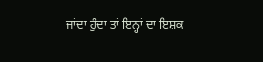ਜਾਂਦਾ ਹੁੰਦਾ ਤਾਂ ਇਨ੍ਹਾਂ ਦਾ ਇਸ਼ਕ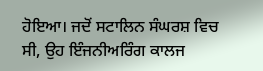ਹੋਇਆ। ਜਦੋਂ ਸਟਾਲਿਨ ਸੰਘਰਸ਼ ਵਿਚ ਸੀ, ਉਹ ਇੰਜਨੀਅਰਿੰਗ ਕਾਲਜ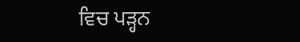ਵਿਚ ਪੜ੍ਹਨ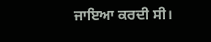ਜਾਇਆ ਕਰਦੀ ਸੀ।